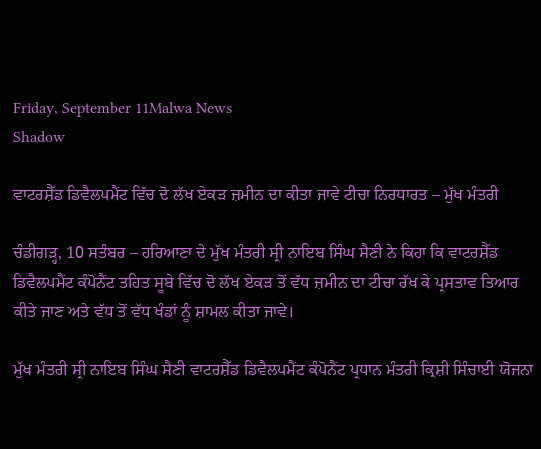Friday, September 11Malwa News
Shadow

ਵਾਟਰਸ਼ੈੱਡ ਡਿਵੈਲਪਮੈਂਟ ਵਿੱਚ ਦੋ ਲੱਖ ਏਕੜ ਜ਼ਮੀਨ ਦਾ ਕੀਤਾ ਜਾਵੇ ਟੀਚਾ ਨਿਰਧਾਰਤ – ਮੁੱਖ ਮੰਤਰੀ

ਚੰਡੀਗੜ੍ਹ, 10 ਸਤੰਬਰ – ਹਰਿਆਣਾ ਦੇ ਮੁੱਖ ਮੰਤਰੀ ਸ੍ਰੀ ਨਾਇਬ ਸਿੰਘ ਸੈਣੀ ਨੇ ਕਿਹਾ ਕਿ ਵਾਟਰਸ਼ੈੱਡ ਡਿਵੈਲਪਮੈਂਟ ਕੰਪੋਨੈਂਟ ਤਹਿਤ ਸੂਬੇ ਵਿੱਚ ਦੋ ਲੱਖ ਏਕੜ ਤੋਂ ਵੱਧ ਜ਼ਮੀਨ ਦਾ ਟੀਚਾ ਰੱਖ ਕੇ ਪ੍ਰਸਤਾਵ ਤਿਆਰ ਕੀਤੇ ਜਾਣ ਅਤੇ ਵੱਧ ਤੋਂ ਵੱਧ ਖੰਡਾਂ ਨੂੰ ਸ਼ਾਮਲ ਕੀਤਾ ਜਾਵੇ।

ਮੁੱਖ ਮੰਤਰੀ ਸ੍ਰੀ ਨਾਇਬ ਸਿੰਘ ਸੈਣੀ ਵਾਟਰਸ਼ੈੱਡ ਡਿਵੈਲਪਮੈਂਟ ਕੰਪੋਨੈਂਟ ਪ੍ਰਧਾਨ ਮੰਤਰੀ ਕ੍ਰਿਸ਼ੀ ਸਿੰਚਾਈ ਯੋਜਨਾ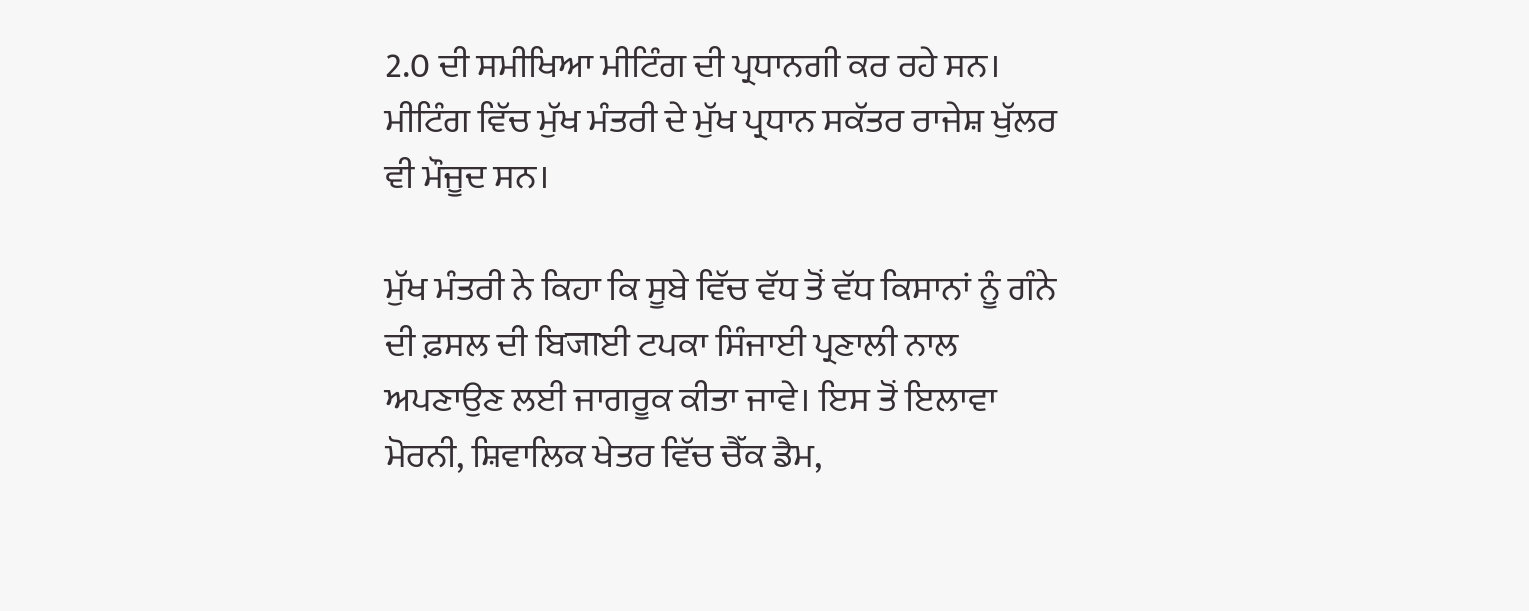2.0 ਦੀ ਸਮੀਖਿਆ ਮੀਟਿੰਗ ਦੀ ਪ੍ਰਧਾਨਗੀ ਕਰ ਰਹੇ ਸਨ। ਮੀਟਿੰਗ ਵਿੱਚ ਮੁੱਖ ਮੰਤਰੀ ਦੇ ਮੁੱਖ ਪ੍ਰਧਾਨ ਸਕੱਤਰ ਰਾਜੇਸ਼ ਖੁੱਲਰ ਵੀ ਮੌਜੂਦ ਸਨ।

ਮੁੱਖ ਮੰਤਰੀ ਨੇ ਕਿਹਾ ਕਿ ਸੂਬੇ ਵਿੱਚ ਵੱਧ ਤੋਂ ਵੱਧ ਕਿਸਾਨਾਂ ਨੂੰ ਗੰਨੇ ਦੀ ਫ਼ਸਲ ਦੀ ਬਿजाਈ ਟਪਕਾ ਸਿੰਜਾਈ ਪ੍ਰਣਾਲੀ ਨਾਲ ਅਪਣਾਉਣ ਲਈ ਜਾਗਰੂਕ ਕੀਤਾ ਜਾਵੇ। ਇਸ ਤੋਂ ਇਲਾਵਾ ਮੋਰਨੀ, ਸ਼ਿਵਾਲਿਕ ਖੇਤਰ ਵਿੱਚ ਚੈੱਕ ਡੈਮ,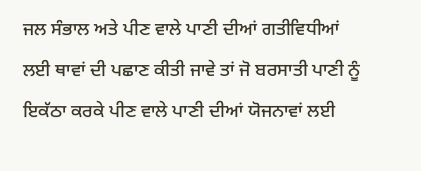ਜਲ ਸੰਭਾਲ ਅਤੇ ਪੀਣ ਵਾਲੇ ਪਾਣੀ ਦੀਆਂ ਗਤੀਵਿਧੀਆਂ ਲਈ ਥਾਵਾਂ ਦੀ ਪਛਾਣ ਕੀਤੀ ਜਾਵੇ ਤਾਂ ਜੋ ਬਰਸਾਤੀ ਪਾਣੀ ਨੂੰ ਇਕੱਠਾ ਕਰਕੇ ਪੀਣ ਵਾਲੇ ਪਾਣੀ ਦੀਆਂ ਯੋਜਨਾਵਾਂ ਲਈ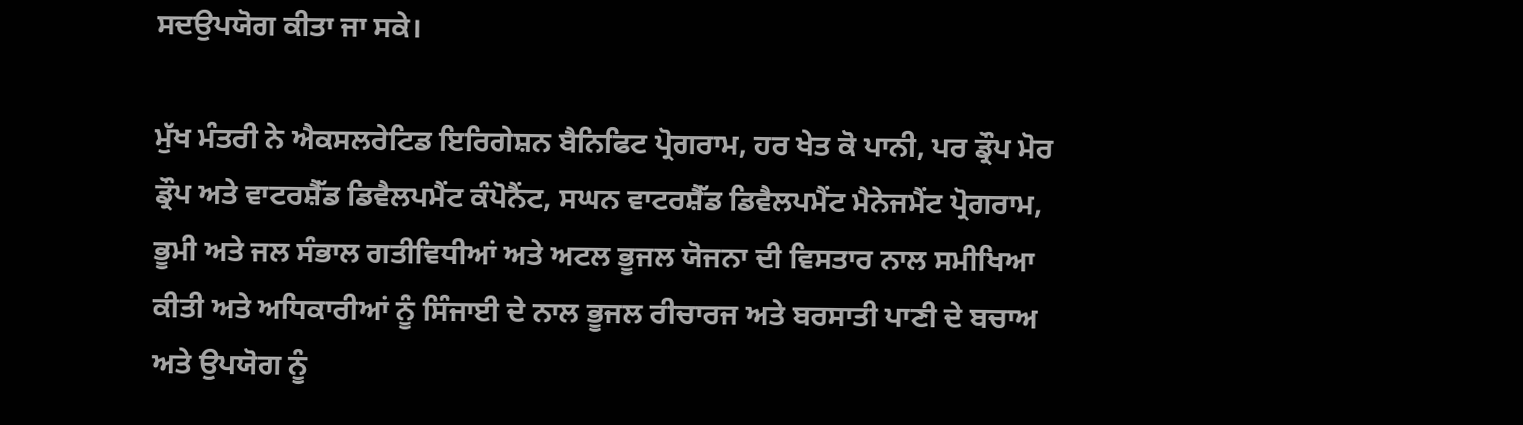ਸਦਉਪਯੋਗ ਕੀਤਾ ਜਾ ਸਕੇ।

ਮੁੱਖ ਮੰਤਰੀ ਨੇ ਐਕਸਲਰੇਟਿਡ ਇਰਿਗੇਸ਼ਨ ਬੈਨਿਫਿਟ ਪ੍ਰੋਗਰਾਮ, ਹਰ ਖੇਤ ਕੋ ਪਾਨੀ, ਪਰ ਡ੍ਰੌਪ ਮੋਰ ਡ੍ਰੌਪ ਅਤੇ ਵਾਟਰਸ਼ੈੱਡ ਡਿਵੈਲਪਮੈਂਟ ਕੰਪੋਨੈਂਟ, ਸਘਨ ਵਾਟਰਸ਼ੈੱਡ ਡਿਵੈਲਪਮੈਂਟ ਮੈਨੇਜਮੈਂਟ ਪ੍ਰੋਗਰਾਮ, ਭੂਮੀ ਅਤੇ ਜਲ ਸੰਭਾਲ ਗਤੀਵਿਧੀਆਂ ਅਤੇ ਅਟਲ ਭੂਜਲ ਯੋਜਨਾ ਦੀ ਵਿਸਤਾਰ ਨਾਲ ਸਮੀਖਿਆ ਕੀਤੀ ਅਤੇ ਅਧਿਕਾਰੀਆਂ ਨੂੰ ਸਿੰਜਾਈ ਦੇ ਨਾਲ ਭੂਜਲ ਰੀਚਾਰਜ ਅਤੇ ਬਰਸਾਤੀ ਪਾਣੀ ਦੇ ਬਚਾਅ ਅਤੇ ਉਪਯੋਗ ਨੂੰ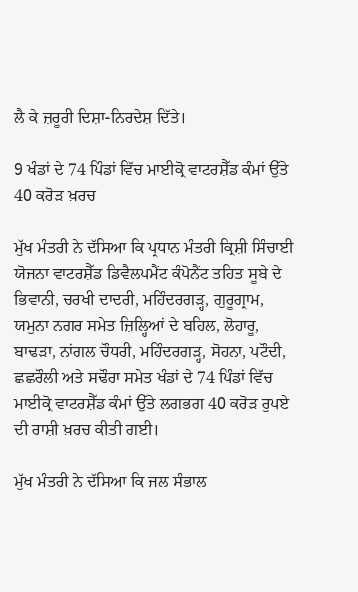ਲੈ ਕੇ ਜ਼ਰੂਰੀ ਦਿਸ਼ਾ-ਨਿਰਦੇਸ਼ ਦਿੱਤੇ।

9 ਖੰਡਾਂ ਦੇ 74 ਪਿੰਡਾਂ ਵਿੱਚ ਮਾਈਕ੍ਰੋ ਵਾਟਰਸ਼ੈੱਡ ਕੰਮਾਂ ਉੱਤੇ 40 ਕਰੋੜ ਖ਼ਰਚ

ਮੁੱਖ ਮੰਤਰੀ ਨੇ ਦੱਸਿਆ ਕਿ ਪ੍ਰਧਾਨ ਮੰਤਰੀ ਕ੍ਰਿਸ਼ੀ ਸਿੰਚਾਈ ਯੋਜਨਾ ਵਾਟਰਸ਼ੈੱਡ ਡਿਵੈਲਪਮੈਂਟ ਕੰਪੋਨੈਂਟ ਤਹਿਤ ਸੂਬੇ ਦੇ ਭਿਵਾਨੀ, ਚਰਖੀ ਦਾਦਰੀ, ਮਹਿੰਦਰਗੜ੍ਹ, ਗੁਰੂਗ੍ਰਾਮ, ਯਮੁਨਾ ਨਗਰ ਸਮੇਤ ਜ਼ਿਲ੍ਹਿਆਂ ਦੇ ਬਹਿਲ, ਲੋਹਾਰੂ, ਬਾਢੜਾ, ਨਾਂਗਲ ਚੌਧਰੀ, ਮਹਿੰਦਰਗੜ੍ਹ, ਸੋਹਨਾ, ਪਟੌਦੀ, ਛਛਰੌਲੀ ਅਤੇ ਸਢੌਰਾ ਸਮੇਤ ਖੰਡਾਂ ਦੇ 74 ਪਿੰਡਾਂ ਵਿੱਚ ਮਾਈਕ੍ਰੋ ਵਾਟਰਸ਼ੈੱਡ ਕੰਮਾਂ ਉੱਤੇ ਲਗਭਗ 40 ਕਰੋੜ ਰੁਪਏ ਦੀ ਰਾਸ਼ੀ ਖ਼ਰਚ ਕੀਤੀ ਗਈ।

ਮੁੱਖ ਮੰਤਰੀ ਨੇ ਦੱਸਿਆ ਕਿ ਜਲ ਸੰਭਾਲ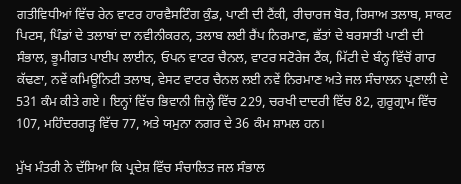ਗਤੀਵਿਧੀਆਂ ਵਿੱਚ ਰੇਨ ਵਾਟਰ ਹਾਰਵੈਸਟਿੰਗ ਕੁੰਡ, ਪਾਣੀ ਦੀ ਟੈਂਕੀ, ਰੀਚਾਰਜ ਬੋਰ, ਰਿਸਾਅ ਤਲਾਬ, ਸਾਕਟ ਪਿਟਸ, ਪਿੰਡਾਂ ਦੇ ਤਲਾਬਾਂ ਦਾ ਨਵੀਨੀਕਰਨ, ਤਲਾਬ ਲਈ ਰੈਂਪ ਨਿਰਮਾਣ, ਛੱਤਾਂ ਦੇ ਬਰਸਾਤੀ ਪਾਣੀ ਦੀ ਸੰਭਾਲ, ਭੂਮੀਗਤ ਪਾਈਪ ਲਾਈਨ, ਓਪਨ ਵਾਟਰ ਚੈਨਲ, ਵਾਟਰ ਸਟੋਰੇਜ ਟੈਂਕ, ਮਿੱਟੀ ਦੇ ਬੰਨ੍ਹ ਵਿੱਚੋਂ ਗਾਰ ਕੱਢਣਾ, ਨਵੇਂ ਕਮਿਊਨਿਟੀ ਤਲਾਬ, ਵੇਸਟ ਵਾਟਰ ਚੈਨਲ ਲਈ ਨਵੇਂ ਨਿਰਮਾਣ ਅਤੇ ਜਲ ਸੰਚਾਲਨ ਪ੍ਰਣਾਲੀ ਦੇ 531 ਕੰਮ ਕੀਤੇ ਗਏ। ਇਨ੍ਹਾਂ ਵਿੱਚ ਭਿਵਾਨੀ ਜ਼ਿਲ੍ਹੇ ਵਿੱਚ 229, ਚਰਖੀ ਦਾਦਰੀ ਵਿੱਚ 82, ਗੁਰੂਗ੍ਰਾਮ ਵਿੱਚ 107, ਮਹਿੰਦਰਗੜ੍ਹ ਵਿੱਚ 77, ਅਤੇ ਯਮੁਨਾ ਨਗਰ ਦੇ 36 ਕੰਮ ਸ਼ਾਮਲ ਹਨ।

ਮੁੱਖ ਮੰਤਰੀ ਨੇ ਦੱਸਿਆ ਕਿ ਪ੍ਰਦੇਸ਼ ਵਿੱਚ ਸੰਚਾਲਿਤ ਜਲ ਸੰਭਾਲ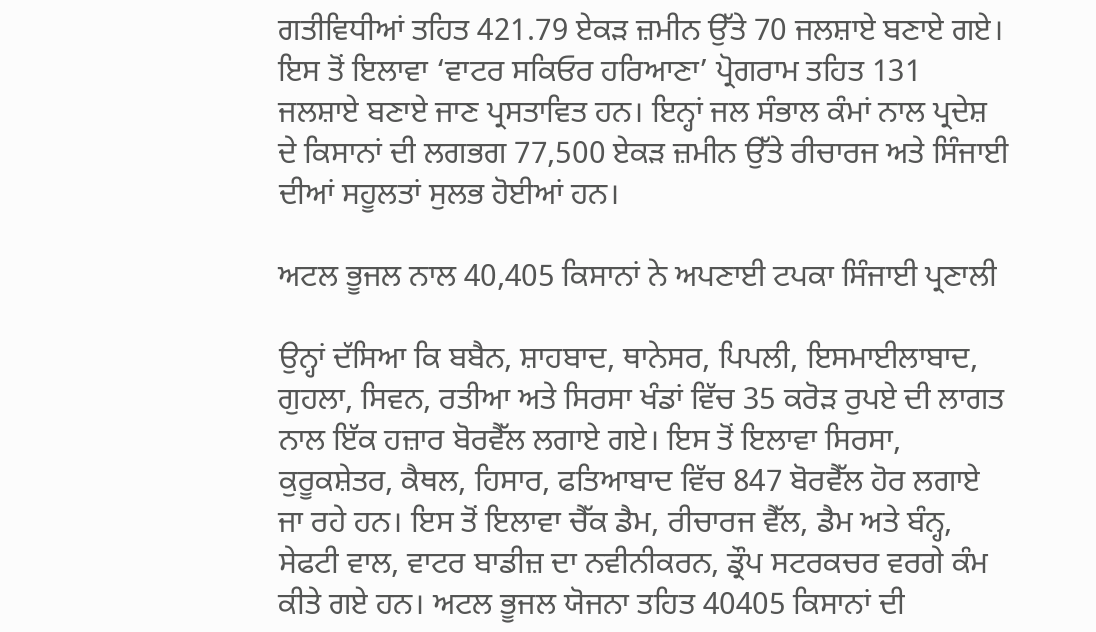ਗਤੀਵਿਧੀਆਂ ਤਹਿਤ 421.79 ਏਕੜ ਜ਼ਮੀਨ ਉੱਤੇ 70 ਜਲਸ਼ਾਏ ਬਣਾਏ ਗਏ। ਇਸ ਤੋਂ ਇਲਾਵਾ ‘ਵਾਟਰ ਸਕਿਓਰ ਹਰਿਆਣਾ’ ਪ੍ਰੋਗਰਾਮ ਤਹਿਤ 131 ਜਲਸ਼ਾਏ ਬਣਾਏ ਜਾਣ ਪ੍ਰਸਤਾਵਿਤ ਹਨ। ਇਨ੍ਹਾਂ ਜਲ ਸੰਭਾਲ ਕੰਮਾਂ ਨਾਲ ਪ੍ਰਦੇਸ਼ ਦੇ ਕਿਸਾਨਾਂ ਦੀ ਲਗਭਗ 77,500 ਏਕੜ ਜ਼ਮੀਨ ਉੱਤੇ ਰੀਚਾਰਜ ਅਤੇ ਸਿੰਜਾਈ ਦੀਆਂ ਸਹੂਲਤਾਂ ਸੁਲਭ ਹੋਈਆਂ ਹਨ।

ਅਟਲ ਭੂਜਲ ਨਾਲ 40,405 ਕਿਸਾਨਾਂ ਨੇ ਅਪਣਾਈ ਟਪਕਾ ਸਿੰਜਾਈ ਪ੍ਰਣਾਲੀ

ਉਨ੍ਹਾਂ ਦੱਸਿਆ ਕਿ ਬਬੈਨ, ਸ਼ਾਹਬਾਦ, ਥਾਨੇਸਰ, ਪਿਪਲੀ, ਇਸਮਾਈਲਾਬਾਦ, ਗੁਹਲਾ, ਸਿਵਨ, ਰਤੀਆ ਅਤੇ ਸਿਰਸਾ ਖੰਡਾਂ ਵਿੱਚ 35 ਕਰੋੜ ਰੁਪਏ ਦੀ ਲਾਗਤ ਨਾਲ ਇੱਕ ਹਜ਼ਾਰ ਬੋਰਵੈੱਲ ਲਗਾਏ ਗਏ। ਇਸ ਤੋਂ ਇਲਾਵਾ ਸਿਰਸਾ, ਕੁਰੂਕਸ਼ੇਤਰ, ਕੈਥਲ, ਹਿਸਾਰ, ਫਤਿਆਬਾਦ ਵਿੱਚ 847 ਬੋਰਵੈੱਲ ਹੋਰ ਲਗਾਏ ਜਾ ਰਹੇ ਹਨ। ਇਸ ਤੋਂ ਇਲਾਵਾ ਚੈੱਕ ਡੈਮ, ਰੀਚਾਰਜ ਵੈੱਲ, ਡੈਮ ਅਤੇ ਬੰਨ੍ਹ, ਸੇਫਟੀ ਵਾਲ, ਵਾਟਰ ਬਾਡੀਜ਼ ਦਾ ਨਵੀਨੀਕਰਨ, ਡ੍ਰੌਪ ਸਟਰਕਚਰ ਵਰਗੇ ਕੰਮ ਕੀਤੇ ਗਏ ਹਨ। ਅਟਲ ਭੂਜਲ ਯੋਜਨਾ ਤਹਿਤ 40405 ਕਿਸਾਨਾਂ ਦੀ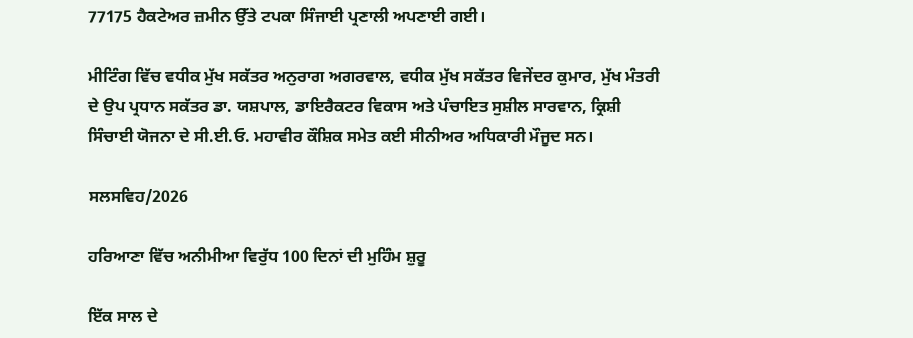77175 ਹੈਕਟੇਅਰ ਜ਼ਮੀਨ ਉੱਤੇ ਟਪਕਾ ਸਿੰਜਾਈ ਪ੍ਰਣਾਲੀ ਅਪਣਾਈ ਗਈ।

ਮੀਟਿੰਗ ਵਿੱਚ ਵਧੀਕ ਮੁੱਖ ਸਕੱਤਰ ਅਨੁਰਾਗ ਅਗਰਵਾਲ, ਵਧੀਕ ਮੁੱਖ ਸਕੱਤਰ ਵਿਜੇਂਦਰ ਕੁਮਾਰ, ਮੁੱਖ ਮੰਤਰੀ ਦੇ ਉਪ ਪ੍ਰਧਾਨ ਸਕੱਤਰ ਡਾ. ਯਸ਼ਪਾਲ, ਡਾਇਰੈਕਟਰ ਵਿਕਾਸ ਅਤੇ ਪੰਚਾਇਤ ਸੁਸ਼ੀਲ ਸਾਰਵਾਨ, ਕ੍ਰਿਸ਼ੀ ਸਿੰਚਾਈ ਯੋਜਨਾ ਦੇ ਸੀ.ਈ.ਓ. ਮਹਾਵੀਰ ਕੌਸ਼ਿਕ ਸਮੇਤ ਕਈ ਸੀਨੀਅਰ ਅਧਿਕਾਰੀ ਮੌਜੂਦ ਸਨ।

ਸਲਸਵਿਹ/2026

ਹਰਿਆਣਾ ਵਿੱਚ ਅਨੀਮੀਆ ਵਿਰੁੱਧ 100 ਦਿਨਾਂ ਦੀ ਮੁਹਿੰਮ ਸ਼ੁਰੂ

ਇੱਕ ਸਾਲ ਦੇ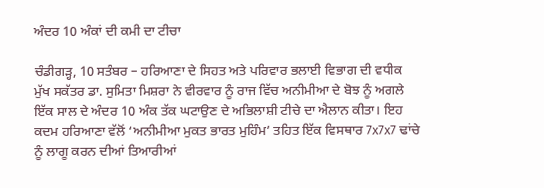ਅੰਦਰ 10 ਅੰਕਾਂ ਦੀ ਕਮੀ ਦਾ ਟੀਚਾ

ਚੰਡੀਗੜ੍ਹ, 10 ਸਤੰਬਰ – ਹਰਿਆਣਾ ਦੇ ਸਿਹਤ ਅਤੇ ਪਰਿਵਾਰ ਭਲਾਈ ਵਿਭਾਗ ਦੀ ਵਧੀਕ ਮੁੱਖ ਸਕੱਤਰ ਡਾ. ਸੁਮਿਤਾ ਮਿਸ਼ਰਾ ਨੇ ਵੀਰਵਾਰ ਨੂੰ ਰਾਜ ਵਿੱਚ ਅਨੀਮੀਆ ਦੇ ਬੋਝ ਨੂੰ ਅਗਲੇ ਇੱਕ ਸਾਲ ਦੇ ਅੰਦਰ 10 ਅੰਕ ਤੱਕ ਘਟਾਉਣ ਦੇ ਅਭਿਲਾਸ਼ੀ ਟੀਚੇ ਦਾ ਐਲਾਨ ਕੀਤਾ। ਇਹ ਕਦਮ ਹਰਿਆਣਾ ਵੱਲੋਂ ‘ਅਨੀਮੀਆ ਮੁਕਤ ਭਾਰਤ ਮੁਹਿੰਮ’ ਤਹਿਤ ਇੱਕ ਵਿਸਥਾਰ 7x7x7 ਢਾਂਚੇ ਨੂੰ ਲਾਗੂ ਕਰਨ ਦੀਆਂ ਤਿਆਰੀਆਂ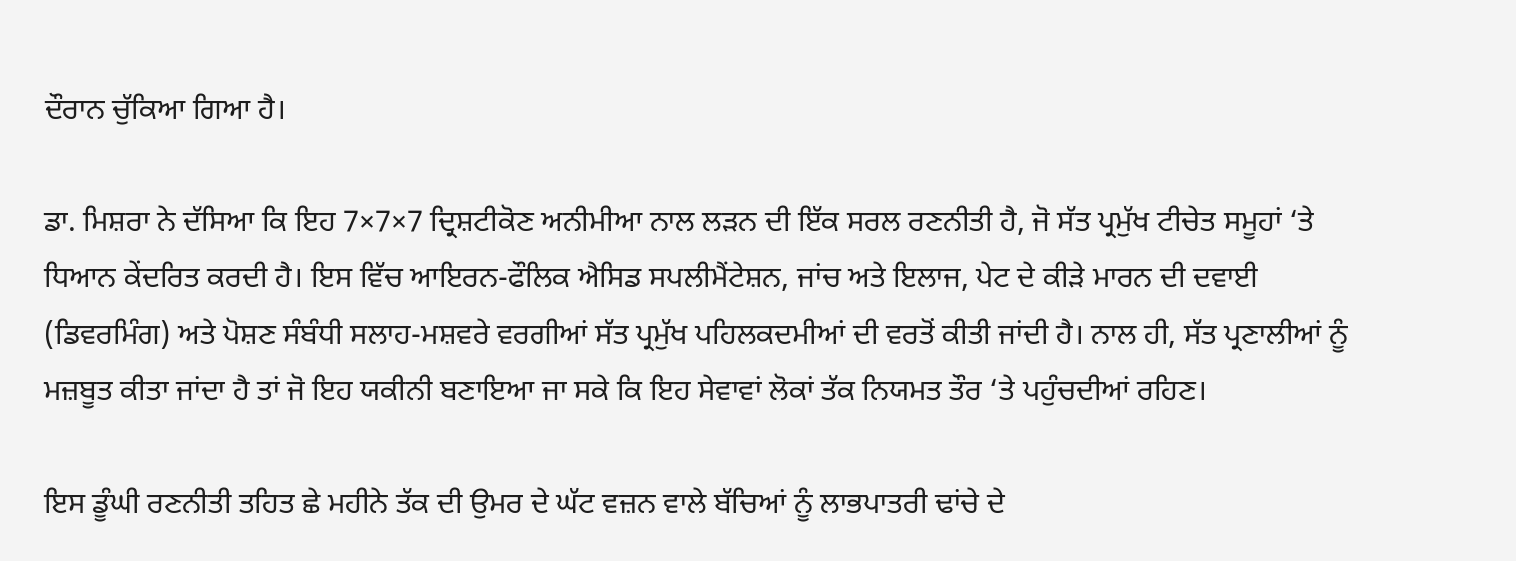ਦੌਰਾਨ ਚੁੱਕਿਆ ਗਿਆ ਹੈ।

ਡਾ. ਮਿਸ਼ਰਾ ਨੇ ਦੱਸਿਆ ਕਿ ਇਹ 7×7×7 ਦ੍ਰਿਸ਼ਟੀਕੋਣ ਅਨੀਮੀਆ ਨਾਲ ਲੜਨ ਦੀ ਇੱਕ ਸਰਲ ਰਣਨੀਤੀ ਹੈ, ਜੋ ਸੱਤ ਪ੍ਰਮੁੱਖ ਟੀਚੇਤ ਸਮੂਹਾਂ ‘ਤੇ ਧਿਆਨ ਕੇਂਦਰਿਤ ਕਰਦੀ ਹੈ। ਇਸ ਵਿੱਚ ਆਇਰਨ-ਫੌਲਿਕ ਐਸਿਡ ਸਪਲੀਮੈਂਟੇਸ਼ਨ, ਜਾਂਚ ਅਤੇ ਇਲਾਜ, ਪੇਟ ਦੇ ਕੀੜੇ ਮਾਰਨ ਦੀ ਦਵਾਈ (ਡਿਵਰਮਿੰਗ) ਅਤੇ ਪੋਸ਼ਣ ਸੰਬੰਧੀ ਸਲਾਹ-ਮਸ਼ਵਰੇ ਵਰਗੀਆਂ ਸੱਤ ਪ੍ਰਮੁੱਖ ਪਹਿਲਕਦਮੀਆਂ ਦੀ ਵਰਤੋਂ ਕੀਤੀ ਜਾਂਦੀ ਹੈ। ਨਾਲ ਹੀ, ਸੱਤ ਪ੍ਰਣਾਲੀਆਂ ਨੂੰ ਮਜ਼ਬੂਤ ਕੀਤਾ ਜਾਂਦਾ ਹੈ ਤਾਂ ਜੋ ਇਹ ਯਕੀਨੀ ਬਣਾਇਆ ਜਾ ਸਕੇ ਕਿ ਇਹ ਸੇਵਾਵਾਂ ਲੋਕਾਂ ਤੱਕ ਨਿਯਮਤ ਤੌਰ ‘ਤੇ ਪਹੁੰਚਦੀਆਂ ਰਹਿਣ।

ਇਸ ਡੂੰਘੀ ਰਣਨੀਤੀ ਤਹਿਤ ਛੇ ਮਹੀਨੇ ਤੱਕ ਦੀ ਉਮਰ ਦੇ ਘੱਟ ਵਜ਼ਨ ਵਾਲੇ ਬੱਚਿਆਂ ਨੂੰ ਲਾਭਪਾਤਰੀ ਢਾਂਚੇ ਦੇ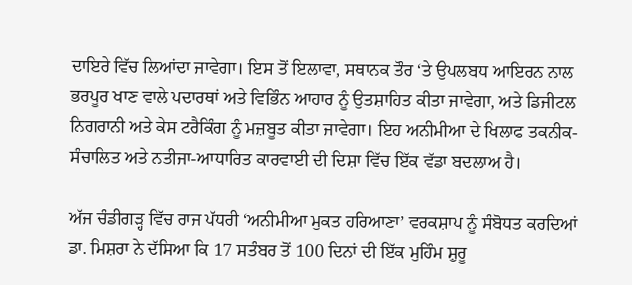ਦਾਇਰੇ ਵਿੱਚ ਲਿਆਂਦਾ ਜਾਵੇਗਾ। ਇਸ ਤੋਂ ਇਲਾਵਾ, ਸਥਾਨਕ ਤੌਰ ‘ਤੇ ਉਪਲਬਧ ਆਇਰਨ ਨਾਲ ਭਰਪੂਰ ਖਾਣ ਵਾਲੇ ਪਦਾਰਥਾਂ ਅਤੇ ਵਿਭਿੰਨ ਆਹਾਰ ਨੂੰ ਉਤਸ਼ਾਹਿਤ ਕੀਤਾ ਜਾਵੇਗਾ, ਅਤੇ ਡਿਜੀਟਲ ਨਿਗਰਾਨੀ ਅਤੇ ਕੇਸ ਟਰੈਕਿੰਗ ਨੂੰ ਮਜ਼ਬੂਤ ਕੀਤਾ ਜਾਵੇਗਾ। ਇਹ ਅਨੀਮੀਆ ਦੇ ਖਿਲਾਫ ਤਕਨੀਕ-ਸੰਚਾਲਿਤ ਅਤੇ ਨਤੀਜਾ-ਆਧਾਰਿਤ ਕਾਰਵਾਈ ਦੀ ਦਿਸ਼ਾ ਵਿੱਚ ਇੱਕ ਵੱਡਾ ਬਦਲਾਅ ਹੈ।

ਅੱਜ ਚੰਡੀਗੜ੍ਹ ਵਿੱਚ ਰਾਜ ਪੱਧਰੀ ‘ਅਨੀਮੀਆ ਮੁਕਤ ਹਰਿਆਣਾ’ ਵਰਕਸ਼ਾਪ ਨੂੰ ਸੰਬੋਧਤ ਕਰਦਿਆਂ ਡਾ. ਮਿਸ਼ਰਾ ਨੇ ਦੱਸਿਆ ਕਿ 17 ਸਤੰਬਰ ਤੋਂ 100 ਦਿਨਾਂ ਦੀ ਇੱਕ ਮੁਹਿੰਮ ਸ਼ੁਰੂ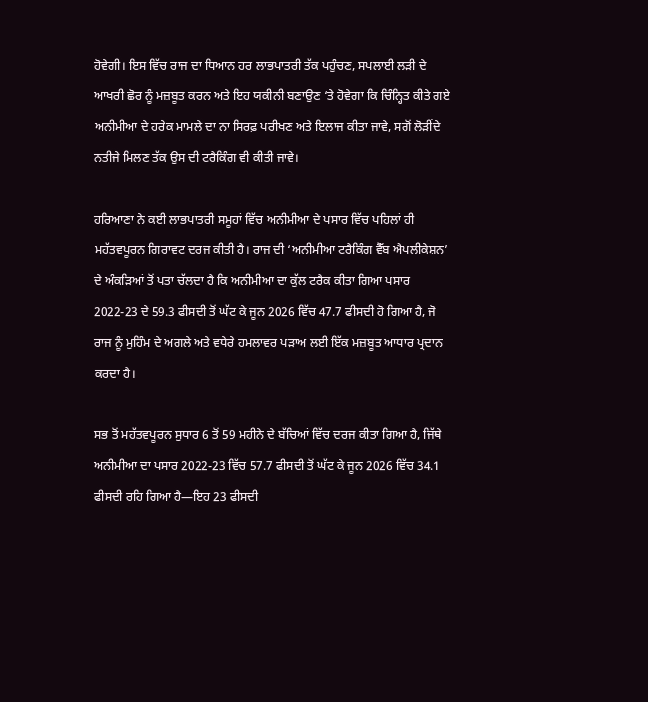ਹੋਵੇਗੀ। ਇਸ ਵਿੱਚ ਰਾਜ ਦਾ ਧਿਆਨ ਹਰ ਲਾਭਪਾਤਰੀ ਤੱਕ ਪਹੁੰਚਣ, ਸਪਲਾਈ ਲੜੀ ਦੇ ਆਖਰੀ ਛੋਰ ਨੂੰ ਮਜ਼ਬੂਤ ਕਰਨ ਅਤੇ ਇਹ ਯਕੀਨੀ ਬਣਾਉਣ ‘ਤੇ ਹੋਵੇਗਾ ਕਿ ਚਿੰਨ੍ਹਿਤ ਕੀਤੇ ਗਏ ਅਨੀਮੀਆ ਦੇ ਹਰੇਕ ਮਾਮਲੇ ਦਾ ਨਾ ਸਿਰਫ਼ ਪਰੀਖਣ ਅਤੇ ਇਲਾਜ ਕੀਤਾ ਜਾਵੇ, ਸਗੋਂ ਲੋੜੀਂਦੇ ਨਤੀਜੇ ਮਿਲਣ ਤੱਕ ਉਸ ਦੀ ਟਰੈਕਿੰਗ ਵੀ ਕੀਤੀ ਜਾਵੇ।

ਹਰਿਆਣਾ ਨੇ ਕਈ ਲਾਭਪਾਤਰੀ ਸਮੂਹਾਂ ਵਿੱਚ ਅਨੀਮੀਆ ਦੇ ਪਸਾਰ ਵਿੱਚ ਪਹਿਲਾਂ ਹੀ ਮਹੱਤਵਪੂਰਨ ਗਿਰਾਵਟ ਦਰਜ ਕੀਤੀ ਹੈ। ਰਾਜ ਦੀ ‘ਅਨੀਮੀਆ ਟਰੈਕਿੰਗ ਵੈੱਬ ਐਪਲੀਕੇਸ਼ਨ’ ਦੇ ਅੰਕੜਿਆਂ ਤੋਂ ਪਤਾ ਚੱਲਦਾ ਹੈ ਕਿ ਅਨੀਮੀਆ ਦਾ ਕੁੱਲ ਟਰੈਕ ਕੀਤਾ ਗਿਆ ਪਸਾਰ 2022-23 ਦੇ 59.3 ਫੀਸਦੀ ਤੋਂ ਘੱਟ ਕੇ ਜੂਨ 2026 ਵਿੱਚ 47.7 ਫੀਸਦੀ ਹੋ ਗਿਆ ਹੈ, ਜੋ ਰਾਜ ਨੂੰ ਮੁਹਿੰਮ ਦੇ ਅਗਲੇ ਅਤੇ ਵਧੇਰੇ ਹਮਲਾਵਰ ਪੜਾਅ ਲਈ ਇੱਕ ਮਜ਼ਬੂਤ ਆਧਾਰ ਪ੍ਰਦਾਨ ਕਰਦਾ ਹੈ।

ਸਭ ਤੋਂ ਮਹੱਤਵਪੂਰਨ ਸੁਧਾਰ 6 ਤੋਂ 59 ਮਹੀਨੇ ਦੇ ਬੱਚਿਆਂ ਵਿੱਚ ਦਰਜ ਕੀਤਾ ਗਿਆ ਹੈ, ਜਿੱਥੇ ਅਨੀਮੀਆ ਦਾ ਪਸਾਰ 2022-23 ਵਿੱਚ 57.7 ਫੀਸਦੀ ਤੋਂ ਘੱਟ ਕੇ ਜੂਨ 2026 ਵਿੱਚ 34.1 ਫੀਸਦੀ ਰਹਿ ਗਿਆ ਹੈ—ਇਹ 23 ਫੀਸਦੀ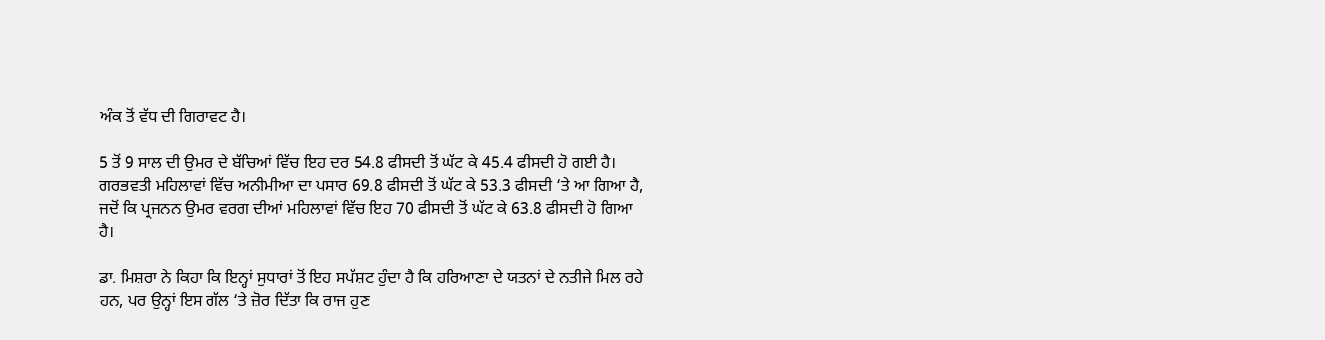ਅੰਕ ਤੋਂ ਵੱਧ ਦੀ ਗਿਰਾਵਟ ਹੈ।

5 ਤੋਂ 9 ਸਾਲ ਦੀ ਉਮਰ ਦੇ ਬੱਚਿਆਂ ਵਿੱਚ ਇਹ ਦਰ 54.8 ਫੀਸਦੀ ਤੋਂ ਘੱਟ ਕੇ 45.4 ਫੀਸਦੀ ਹੋ ਗਈ ਹੈ। ਗਰਭਵਤੀ ਮਹਿਲਾਵਾਂ ਵਿੱਚ ਅਨੀਮੀਆ ਦਾ ਪਸਾਰ 69.8 ਫੀਸਦੀ ਤੋਂ ਘੱਟ ਕੇ 53.3 ਫੀਸਦੀ ‘ਤੇ ਆ ਗਿਆ ਹੈ, ਜਦੋਂ ਕਿ ਪ੍ਰਜਨਨ ਉਮਰ ਵਰਗ ਦੀਆਂ ਮਹਿਲਾਵਾਂ ਵਿੱਚ ਇਹ 70 ਫੀਸਦੀ ਤੋਂ ਘੱਟ ਕੇ 63.8 ਫੀਸਦੀ ਹੋ ਗਿਆ ਹੈ।

ਡਾ. ਮਿਸ਼ਰਾ ਨੇ ਕਿਹਾ ਕਿ ਇਨ੍ਹਾਂ ਸੁਧਾਰਾਂ ਤੋਂ ਇਹ ਸਪੱਸ਼ਟ ਹੁੰਦਾ ਹੈ ਕਿ ਹਰਿਆਣਾ ਦੇ ਯਤਨਾਂ ਦੇ ਨਤੀਜੇ ਮਿਲ ਰਹੇ ਹਨ, ਪਰ ਉਨ੍ਹਾਂ ਇਸ ਗੱਲ ‘ਤੇ ਜ਼ੋਰ ਦਿੱਤਾ ਕਿ ਰਾਜ ਹੁਣ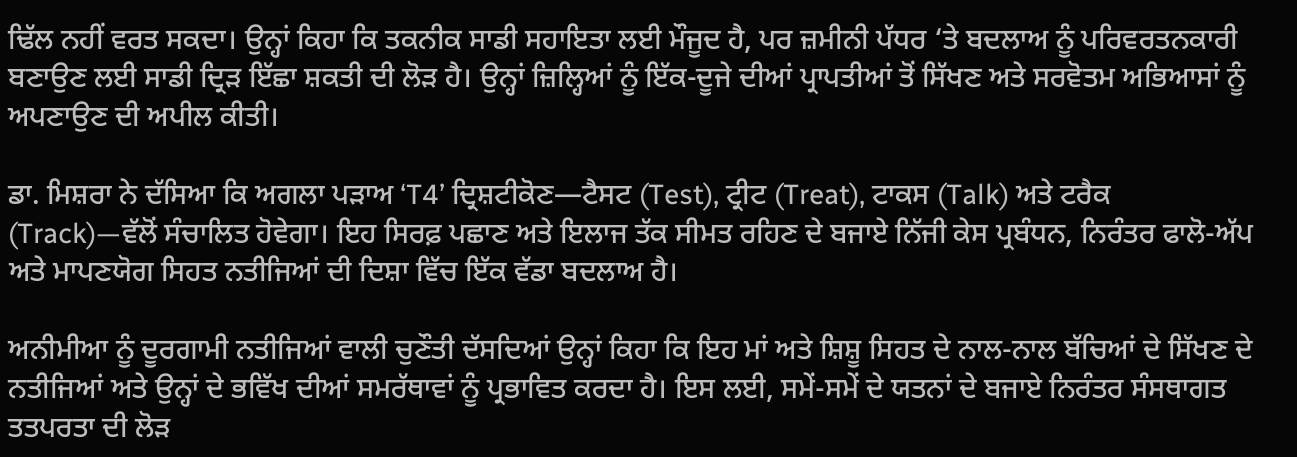ਢਿੱਲ ਨਹੀਂ ਵਰਤ ਸਕਦਾ। ਉਨ੍ਹਾਂ ਕਿਹਾ ਕਿ ਤਕਨੀਕ ਸਾਡੀ ਸਹਾਇਤਾ ਲਈ ਮੌਜੂਦ ਹੈ, ਪਰ ਜ਼ਮੀਨੀ ਪੱਧਰ ‘ਤੇ ਬਦਲਾਅ ਨੂੰ ਪਰਿਵਰਤਨਕਾਰੀ ਬਣਾਉਣ ਲਈ ਸਾਡੀ ਦ੍ਰਿੜ ਇੱਛਾ ਸ਼ਕਤੀ ਦੀ ਲੋੜ ਹੈ। ਉਨ੍ਹਾਂ ਜ਼ਿਲ੍ਹਿਆਂ ਨੂੰ ਇੱਕ-ਦੂਜੇ ਦੀਆਂ ਪ੍ਰਾਪਤੀਆਂ ਤੋਂ ਸਿੱਖਣ ਅਤੇ ਸਰਵੋਤਮ ਅਭਿਆਸਾਂ ਨੂੰ ਅਪਣਾਉਣ ਦੀ ਅਪੀਲ ਕੀਤੀ।

ਡਾ. ਮਿਸ਼ਰਾ ਨੇ ਦੱਸਿਆ ਕਿ ਅਗਲਾ ਪੜਾਅ ‘T4’ ਦ੍ਰਿਸ਼ਟੀਕੋਣ—ਟੈਸਟ (Test), ਟ੍ਰੀਟ (Treat), ਟਾਕਸ (Talk) ਅਤੇ ਟਰੈਕ (Track)—ਵੱਲੋਂ ਸੰਚਾਲਿਤ ਹੋਵੇਗਾ। ਇਹ ਸਿਰਫ਼ ਪਛਾਣ ਅਤੇ ਇਲਾਜ ਤੱਕ ਸੀਮਤ ਰਹਿਣ ਦੇ ਬਜਾਏ ਨਿੱਜੀ ਕੇਸ ਪ੍ਰਬੰਧਨ, ਨਿਰੰਤਰ ਫਾਲੋ-ਅੱਪ ਅਤੇ ਮਾਪਣਯੋਗ ਸਿਹਤ ਨਤੀਜਿਆਂ ਦੀ ਦਿਸ਼ਾ ਵਿੱਚ ਇੱਕ ਵੱਡਾ ਬਦਲਾਅ ਹੈ।

ਅਨੀਮੀਆ ਨੂੰ ਦੂਰਗਾਮੀ ਨਤੀਜਿਆਂ ਵਾਲੀ ਚੁਣੌਤੀ ਦੱਸਦਿਆਂ ਉਨ੍ਹਾਂ ਕਿਹਾ ਕਿ ਇਹ ਮਾਂ ਅਤੇ ਸ਼ਿਸ਼ੂ ਸਿਹਤ ਦੇ ਨਾਲ-ਨਾਲ ਬੱਚਿਆਂ ਦੇ ਸਿੱਖਣ ਦੇ ਨਤੀਜਿਆਂ ਅਤੇ ਉਨ੍ਹਾਂ ਦੇ ਭਵਿੱਖ ਦੀਆਂ ਸਮਰੱਥਾਵਾਂ ਨੂੰ ਪ੍ਰਭਾਵਿਤ ਕਰਦਾ ਹੈ। ਇਸ ਲਈ, ਸਮੇਂ-ਸਮੇਂ ਦੇ ਯਤਨਾਂ ਦੇ ਬਜਾਏ ਨਿਰੰਤਰ ਸੰਸਥਾਗਤ ਤਤਪਰਤਾ ਦੀ ਲੋੜ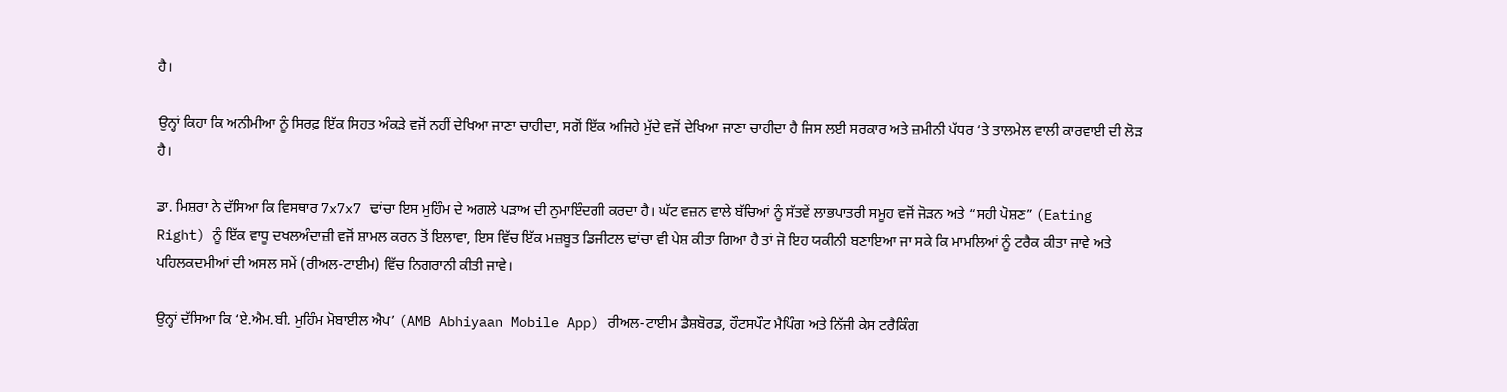ਹੈ।

ਉਨ੍ਹਾਂ ਕਿਹਾ ਕਿ ਅਨੀਮੀਆ ਨੂੰ ਸਿਰਫ਼ ਇੱਕ ਸਿਹਤ ਅੰਕੜੇ ਵਜੋਂ ਨਹੀਂ ਦੇਖਿਆ ਜਾਣਾ ਚਾਹੀਦਾ, ਸਗੋਂ ਇੱਕ ਅਜਿਹੇ ਮੁੱਦੇ ਵਜੋਂ ਦੇਖਿਆ ਜਾਣਾ ਚਾਹੀਦਾ ਹੈ ਜਿਸ ਲਈ ਸਰਕਾਰ ਅਤੇ ਜ਼ਮੀਨੀ ਪੱਧਰ ‘ਤੇ ਤਾਲਮੇਲ ਵਾਲੀ ਕਾਰਵਾਈ ਦੀ ਲੋੜ ਹੈ।

ਡਾ. ਮਿਸ਼ਰਾ ਨੇ ਦੱਸਿਆ ਕਿ ਵਿਸਥਾਰ 7x7x7 ਢਾਂਚਾ ਇਸ ਮੁਹਿੰਮ ਦੇ ਅਗਲੇ ਪੜਾਅ ਦੀ ਨੁਮਾਇੰਦਗੀ ਕਰਦਾ ਹੈ। ਘੱਟ ਵਜ਼ਨ ਵਾਲੇ ਬੱਚਿਆਂ ਨੂੰ ਸੱਤਵੇਂ ਲਾਭਪਾਤਰੀ ਸਮੂਹ ਵਜੋਂ ਜੋੜਨ ਅਤੇ “ਸਹੀ ਪੋਸ਼ਣ” (Eating Right) ਨੂੰ ਇੱਕ ਵਾਧੂ ਦਖਲਅੰਦਾਜ਼ੀ ਵਜੋਂ ਸ਼ਾਮਲ ਕਰਨ ਤੋਂ ਇਲਾਵਾ, ਇਸ ਵਿੱਚ ਇੱਕ ਮਜ਼ਬੂਤ ਡਿਜੀਟਲ ਢਾਂਚਾ ਵੀ ਪੇਸ਼ ਕੀਤਾ ਗਿਆ ਹੈ ਤਾਂ ਜੋ ਇਹ ਯਕੀਨੀ ਬਣਾਇਆ ਜਾ ਸਕੇ ਕਿ ਮਾਮਲਿਆਂ ਨੂੰ ਟਰੈਕ ਕੀਤਾ ਜਾਵੇ ਅਤੇ ਪਹਿਲਕਦਮੀਆਂ ਦੀ ਅਸਲ ਸਮੇਂ (ਰੀਅਲ-ਟਾਈਮ) ਵਿੱਚ ਨਿਗਰਾਨੀ ਕੀਤੀ ਜਾਵੇ।

ਉਨ੍ਹਾਂ ਦੱਸਿਆ ਕਿ ‘ਏ.ਐਮ.ਬੀ. ਮੁਹਿੰਮ ਮੋਬਾਈਲ ਐਪ’ (AMB Abhiyaan Mobile App) ਰੀਅਲ-ਟਾਈਮ ਡੈਸ਼ਬੋਰਡ, ਹੌਟਸਪੌਟ ਮੈਪਿੰਗ ਅਤੇ ਨਿੱਜੀ ਕੇਸ ਟਰੈਕਿੰਗ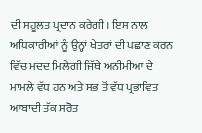ਦੀ ਸਹੂਲਤ ਪ੍ਰਦਾਨ ਕਰੇਗੀ। ਇਸ ਨਾਲ ਅਧਿਕਾਰੀਆਂ ਨੂੰ ਉਨ੍ਹਾਂ ਖੇਤਰਾਂ ਦੀ ਪਛਾਣ ਕਰਨ ਵਿੱਚ ਮਦਦ ਮਿਲੇਗੀ ਜਿੱਥੇ ਅਨੀਮੀਆ ਦੇ ਮਾਮਲੇ ਵੱਧ ਹਨ ਅਤੇ ਸਭ ਤੋਂ ਵੱਧ ਪ੍ਰਭਾਵਿਤ ਆਬਾਦੀ ਤੱਕ ਸਰੋਤ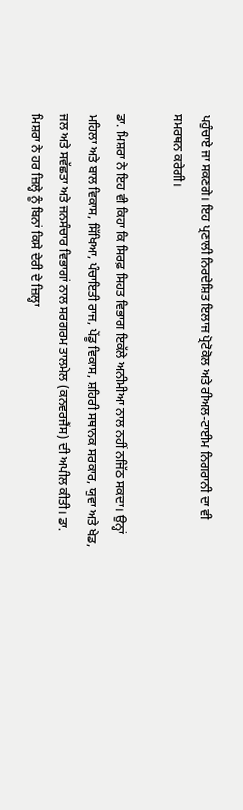ਪਹੁੰਚਾਏ ਜਾ ਸਕਣਗੇ। ਇਹ ਪ੍ਰਣਾਲੀ ਨਿਰਦੇਸ਼ਿਤ ਇਲਾਜ ਪ੍ਰੋਟੋਕੋਲ ਅਤੇ ਰੀਅਲ-ਟਾਈਮ ਨਿਗਰਾਨੀ ਦਾ ਵੀ ਸਮਰਥਨ ਕਰੇਗੀ।

ਡਾ. ਮਿਸ਼ਰਾ ਨੇ ਇਹ ਵੀ ਕਿਹਾ ਕਿ ਸਿਰਫ਼ ਸਿਹਤ ਵਿਭਾਗ ਇਕੱਲੇ ਅਨੀਮੀਆ ਨਾਲ ਨਹੀਂ ਨਜਿੱਠ ਸਕਦਾ। ਉਨ੍ਹਾਂ ਮਹਿਲਾ ਅਤੇ ਬਾਲ ਵਿਕਾਸ, ਸਿੱਖਿਆ, ਪੰਚਾਇਤੀ ਰਾਜ, ਪੇਂਡੂ ਵਿਕਾਸ, ਸ਼ਹਿਰੀ ਸਥਾਨਕ ਸਰਕਾਰ, ਯੁਵਾ ਅਤੇ ਖੇਡ, ਜਲ ਅਤੇ ਸਵੱਛਤਾ ਅਤੇ ਜਨਸੰਚਾਰ ਵਿਭਾਗਾਂ ਨਾਲ ਸਰਗਰਮ ਤਾਲਮੇਲ (ਕਨਵਰਜੈਂਸ) ਦੀ ਅਪੀਲ ਕੀਤੀ। ਡਾ. ਮਿਸ਼ਰਾ ਨੇ ਹਰ ਜ਼ਿਲ੍ਹੇ ਨੂੰ ਬਿਨਾਂ ਕਿਸੇ ਦੇਰੀ ਦੇ ਜ਼ਿਲ੍ਹਾ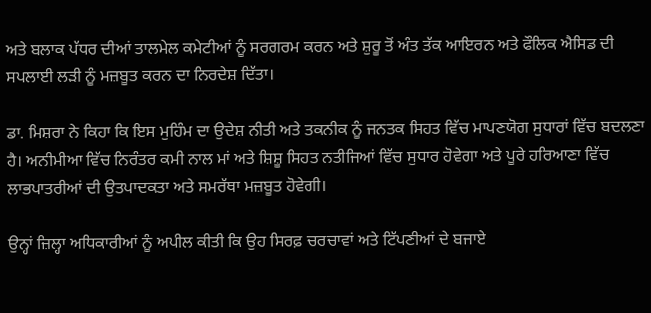ਅਤੇ ਬਲਾਕ ਪੱਧਰ ਦੀਆਂ ਤਾਲਮੇਲ ਕਮੇਟੀਆਂ ਨੂੰ ਸਰਗਰਮ ਕਰਨ ਅਤੇ ਸ਼ੁਰੂ ਤੋਂ ਅੰਤ ਤੱਕ ਆਇਰਨ ਅਤੇ ਫੌਲਿਕ ਐਸਿਡ ਦੀ ਸਪਲਾਈ ਲੜੀ ਨੂੰ ਮਜ਼ਬੂਤ ਕਰਨ ਦਾ ਨਿਰਦੇਸ਼ ਦਿੱਤਾ।

ਡਾ. ਮਿਸ਼ਰਾ ਨੇ ਕਿਹਾ ਕਿ ਇਸ ਮੁਹਿੰਮ ਦਾ ਉਦੇਸ਼ ਨੀਤੀ ਅਤੇ ਤਕਨੀਕ ਨੂੰ ਜਨਤਕ ਸਿਹਤ ਵਿੱਚ ਮਾਪਣਯੋਗ ਸੁਧਾਰਾਂ ਵਿੱਚ ਬਦਲਣਾ ਹੈ। ਅਨੀਮੀਆ ਵਿੱਚ ਨਿਰੰਤਰ ਕਮੀ ਨਾਲ ਮਾਂ ਅਤੇ ਸ਼ਿਸ਼ੂ ਸਿਹਤ ਨਤੀਜਿਆਂ ਵਿੱਚ ਸੁਧਾਰ ਹੋਵੇਗਾ ਅਤੇ ਪੂਰੇ ਹਰਿਆਣਾ ਵਿੱਚ ਲਾਭਪਾਤਰੀਆਂ ਦੀ ਉਤਪਾਦਕਤਾ ਅਤੇ ਸਮਰੱਥਾ ਮਜ਼ਬੂਤ ਹੋਵੇਗੀ।

ਉਨ੍ਹਾਂ ਜ਼ਿਲ੍ਹਾ ਅਧਿਕਾਰੀਆਂ ਨੂੰ ਅਪੀਲ ਕੀਤੀ ਕਿ ਉਹ ਸਿਰਫ਼ ਚਰਚਾਵਾਂ ਅਤੇ ਟਿੱਪਣੀਆਂ ਦੇ ਬਜਾਏ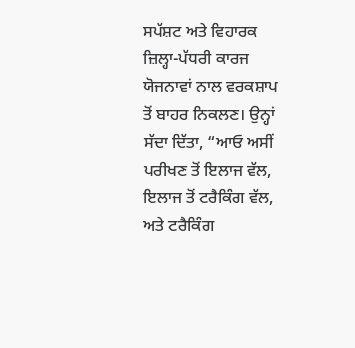ਸਪੱਸ਼ਟ ਅਤੇ ਵਿਹਾਰਕ ਜ਼ਿਲ੍ਹਾ-ਪੱਧਰੀ ਕਾਰਜ ਯੋਜਨਾਵਾਂ ਨਾਲ ਵਰਕਸ਼ਾਪ ਤੋਂ ਬਾਹਰ ਨਿਕਲਣ। ਉਨ੍ਹਾਂ ਸੱਦਾ ਦਿੱਤਾ, “ਆਓ ਅਸੀਂ ਪਰੀਖਣ ਤੋਂ ਇਲਾਜ ਵੱਲ, ਇਲਾਜ ਤੋਂ ਟਰੈਕਿੰਗ ਵੱਲ, ਅਤੇ ਟਰੈਕਿੰਗ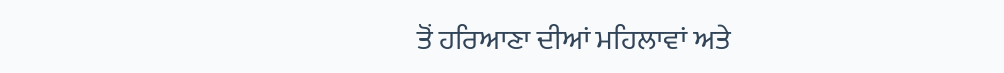ਤੋਂ ਹਰਿਆਣਾ ਦੀਆਂ ਮਹਿਲਾਵਾਂ ਅਤੇ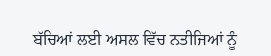ਬੱਚਿਆਂ ਲਈ ਅਸਲ ਵਿੱਚ ਨਤੀਜਿਆਂ ਨੂੰ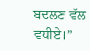ਬਦਲਣ ਵੱਲ ਵਧੀਏ।”